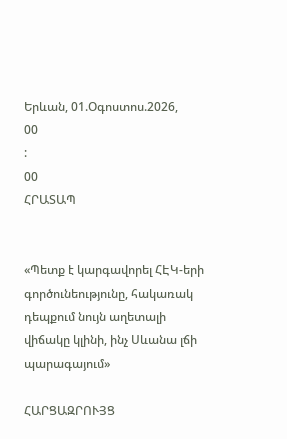Երևան, 01.Օգոստոս.2026,
00
:
00
ՀՐԱՏԱՊ


«Պետք է կարգավորել ՀԷԿ-երի գործունեությունը, հակառակ դեպքում նույն աղետալի վիճակը կլինի, ինչ Սևանա լճի պարագայում»

ՀԱՐՑԱԶՐՈՒՅՑ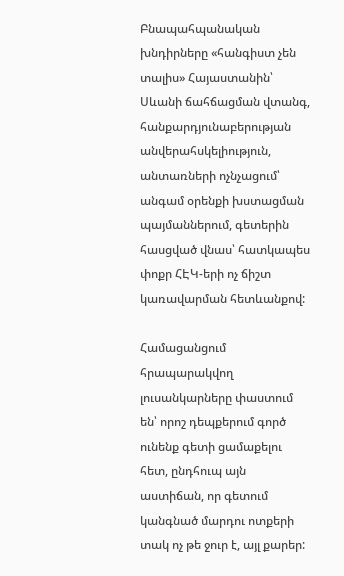Բնապահպանական խնդիրները «հանգիստ չեն տալիս» Հայաստանին՝ Սևանի ճահճացման վտանգ, հանքարդյունաբերության անվերահսկելիություն, անտառների ոչնչացում՝ անգամ օրենքի խստացման պայմաններում, գետերին հասցված վնաս՝ հատկապես փոքր ՀԷԿ-երի ոչ ճիշտ կառավարման հետևանքով:

Համացանցում հրապարակվող լուսանկարները փաստում են՝ որոշ դեպքերում գործ ունենք գետի ցամաքելու հետ, ընդհուպ այն աստիճան, որ գետում կանգնած մարդու ոտքերի տակ ոչ թե ջուր է, այլ քարեր: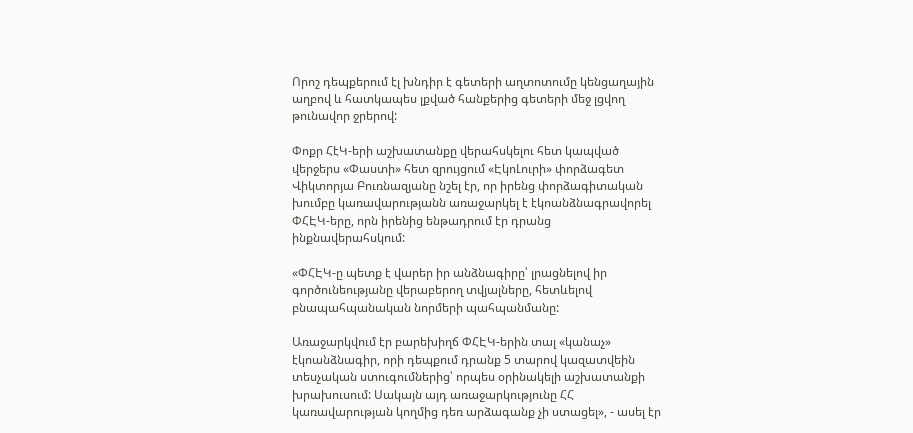Որոշ դեպքերում էլ խնդիր է գետերի աղտոտումը կենցաղային աղբով և հատկապես լքված հանքերից գետերի մեջ լցվող թունավոր ջրերով:

Փոքր ՀէԿ-երի աշխատանքը վերահսկելու հետ կապված վերջերս «Փաստի» հետ զրույցում «ԷկոԼուրի» փորձագետ Վիկտորյա Բուռնազյանը նշել էր, որ իրենց փորձագիտական խումբը կառավարությանն առաջարկել է էկոանձնագրավորել ՓՀԷԿ-երը, որն իրենից ենթադրում էր դրանց ինքնավերահսկում:

«ՓՀԷԿ-ը պետք է վարեր իր անձնագիրը՝ լրացնելով իր գործունեությանը վերաբերող տվյալները, հետևելով բնապահպանական նորմերի պահպանմանը:

Առաջարկվում էր բարեխիղճ ՓՀԷԿ-երին տալ «կանաչ» էկոանձնագիր, որի դեպքում դրանք 5 տարով կազատվեին տեսչական ստուգումներից՝ որպես օրինակելի աշխատանքի խրախուսում: Սակայն այդ առաջարկությունը ՀՀ կառավարության կողմից դեռ արձագանք չի ստացել», - ասել էր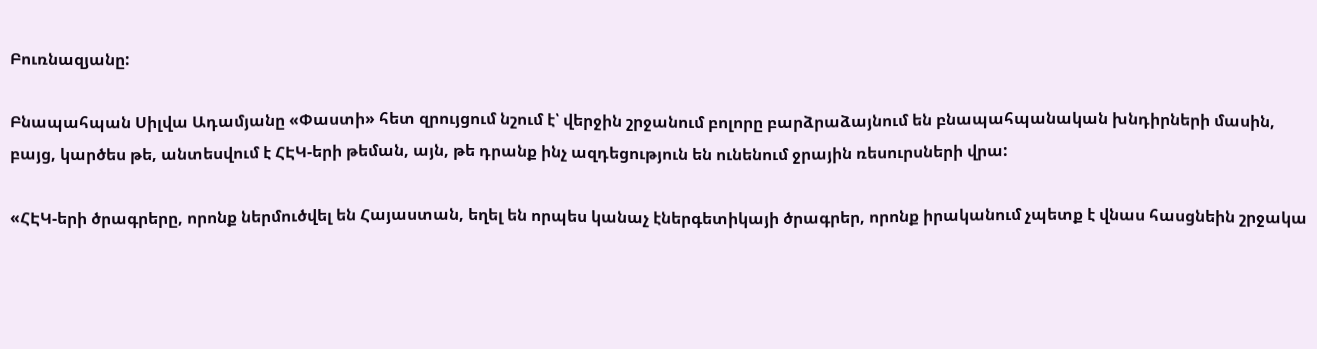Բուռնազյանը:

Բնապահպան Սիլվա Ադամյանը «Փաստի» հետ զրույցում նշում է՝ վերջին շրջանում բոլորը բարձրաձայնում են բնապահպանական խնդիրների մասին, բայց, կարծես թե, անտեսվում է ՀԷԿ-երի թեման, այն, թե դրանք ինչ ազդեցություն են ունենում ջրային ռեսուրսների վրա:

«ՀԷԿ-երի ծրագրերը, որոնք ներմուծվել են Հայաստան, եղել են որպես կանաչ էներգետիկայի ծրագրեր, որոնք իրականում չպետք է վնաս հասցնեին շրջակա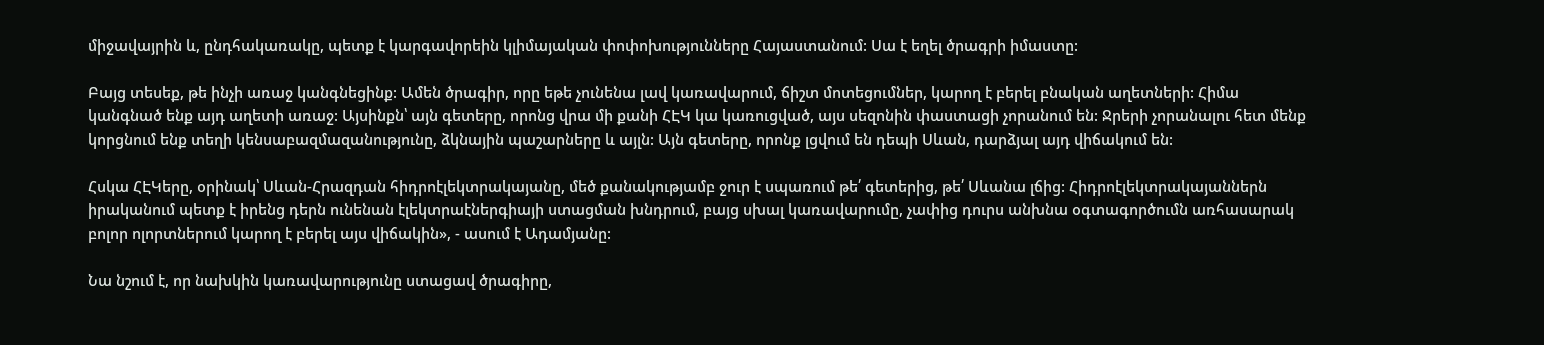միջավայրին և, ընդհակառակը, պետք է կարգավորեին կլիմայական փոփոխությունները Հայաստանում: Սա է եղել ծրագրի իմաստը:

Բայց տեսեք, թե ինչի առաջ կանգնեցինք: Ամեն ծրագիր, որը եթե չունենա լավ կառավարում, ճիշտ մոտեցումներ, կարող է բերել բնական աղետների: Հիմա կանգնած ենք այդ աղետի առաջ: Այսինքն՝ այն գետերը, որոնց վրա մի քանի ՀԷԿ կա կառուցված, այս սեզոնին փաստացի չորանում են: Ջրերի չորանալու հետ մենք կորցնում ենք տեղի կենսաբազմազանությունը, ձկնային պաշարները և այլն: Այն գետերը, որոնք լցվում են դեպի Սևան, դարձյալ այդ վիճակում են:

Հսկա ՀԷԿերը, օրինակ՝ Սևան-Հրազդան հիդրոէլեկտրակայանը, մեծ քանակությամբ ջուր է սպառում թե՛ գետերից, թե՛ Սևանա լճից: Հիդրոէլեկտրակայաններն իրականում պետք է իրենց դերն ունենան էլեկտրաէներգիայի ստացման խնդրում, բայց սխալ կառավարումը, չափից դուրս անխնա օգտագործումն առհասարակ բոլոր ոլորտներում կարող է բերել այս վիճակին», - ասում է Ադամյանը:

Նա նշում է, որ նախկին կառավարությունը ստացավ ծրագիրը,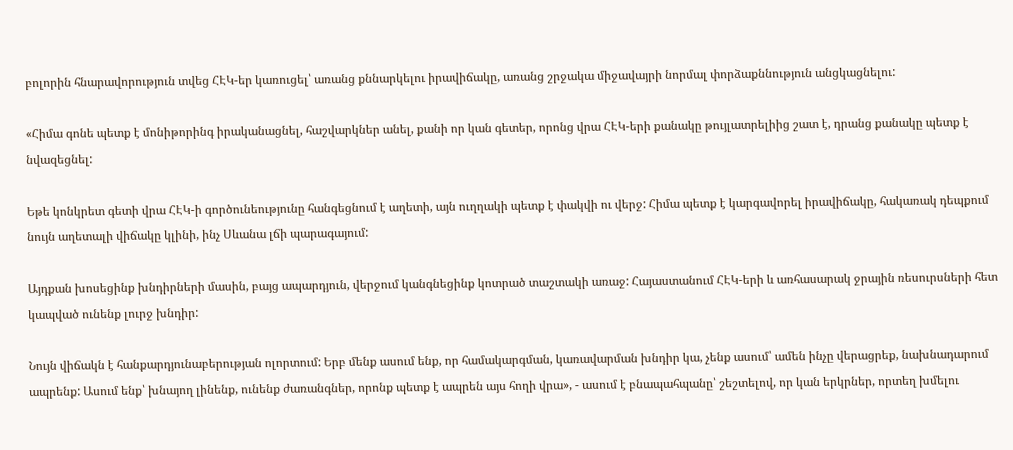բոլորին հնարավորություն տվեց ՀԷԿ-եր կառուցել՝ առանց քննարկելու իրավիճակը, առանց շրջակա միջավայրի նորմալ փորձաքննություն անցկացնելու:

«Հիմա գոնե պետք է մոնիթորինգ իրականացնել, հաշվարկներ անել, քանի որ կան գետեր, որոնց վրա ՀԷԿ-երի քանակը թույլատրելիից շատ է, դրանց քանակը պետք է նվազեցնել:

Եթե կոնկրետ գետի վրա ՀԷԿ-ի գործունեությունը հանգեցնում է աղետի, այն ուղղակի պետք է փակվի ու վերջ: Հիմա պետք է կարգավորել իրավիճակը, հակառակ դեպքում նույն աղետալի վիճակը կլինի, ինչ Սևանա լճի պարագայում:

Այդքան խոսեցինք խնդիրների մասին, բայց ապարդյուն, վերջում կանգնեցինք կոտրած տաշտակի առաջ: Հայաստանում ՀԷԿ-երի և առհասարակ ջրային ռեսուրսների հետ կապված ունենք լուրջ խնդիր:

Նույն վիճակն է հանքարդյունաբերության ոլորտում: Երբ մենք ասում ենք, որ համակարգման, կառավարման խնդիր կա, չենք ասում՝ ամեն ինչը վերացրեք, նախնադարում ապրենք: Ասում ենք՝ խնայող լինենք, ունենք ժառանգներ, որոնք պետք է ապրեն այս հողի վրա», - ասում է բնապահպանը՝ շեշտելով, որ կան երկրներ, որտեղ խմելու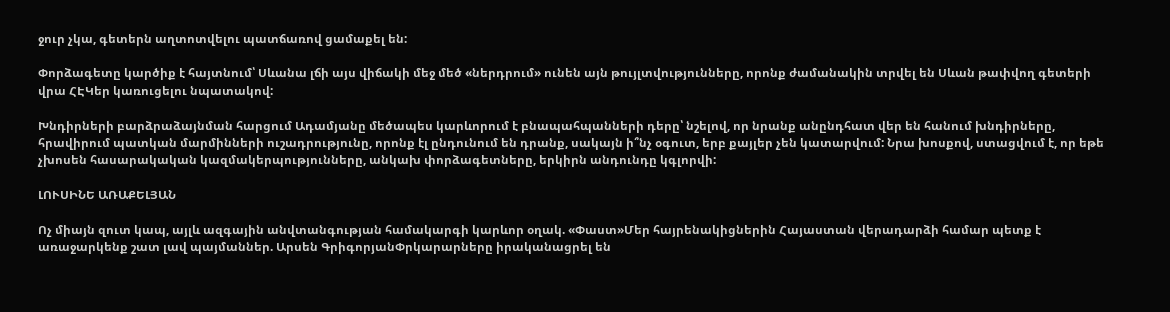ջուր չկա, գետերն աղտոտվելու պատճառով ցամաքել են:

Փորձագետը կարծիք է հայտնում՝ Սևանա լճի այս վիճակի մեջ մեծ «ներդրում» ունեն այն թույլտվությունները, որոնք ժամանակին տրվել են Սևան թափվող գետերի վրա ՀԷԿեր կառուցելու նպատակով:

Խնդիրների բարձրաձայնման հարցում Ադամյանը մեծապես կարևորում է բնապահպանների դերը՝ նշելով, որ նրանք անընդհատ վեր են հանում խնդիրները, հրավիրում պատկան մարմինների ուշադրությունը, որոնք էլ ընդունում են դրանք, սակայն ի՞նչ օգուտ, երբ քայլեր չեն կատարվում: Նրա խոսքով, ստացվում է, որ եթե չխոսեն հասարակական կազմակերպությունները, անկախ փորձագետները, երկիրն անդունդը կգլորվի:

ԼՈՒՍԻՆԵ ԱՌԱՔԵԼՅԱՆ

Ոչ միայն զուտ կապ, այլև ազգային անվտանգության համակարգի կարևոր օղակ. «Փաստ»Մեր հայրենակիցներին Հայաստան վերադարձի համար պետք է առաջարկենք շատ լավ պայմաններ. Արսեն ԳրիգորյանՓրկարարները իրականացրել են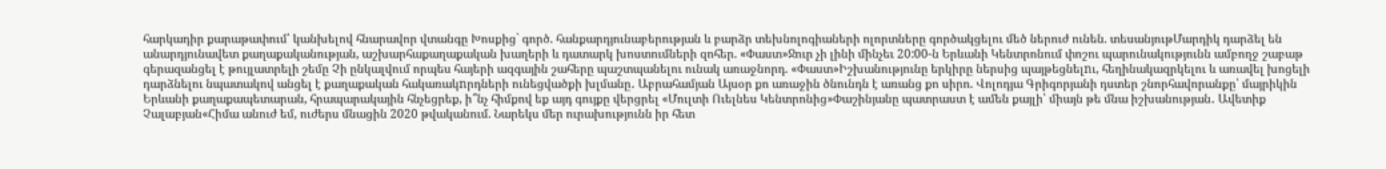հարկադիր քարաթափում՝ կանխելով հնարավոր վտանգը Խոսքից` գործ. հանքարդյունաբերության և բարձր տեխնոլոգիաների ոլորտները գործակցելու մեծ ներուժ ունեն. տեսանյութՄարդիկ դարձել են անարդյունավետ քաղաքականության, աշխարհաքաղաքական խաղերի և դատարկ խոստումների զոհեր. «Փաստ»Ջուր չի լինի մինչեւ 20:00-ն Երևանի Կենտրոնում փոշու պարունակությունն ամբողջ շաբաթ գերազանցել է թույլատրելի շեմը Չի ընկալվում որպես հայերի ազգային շահերը պաշտպանելու ունակ առաջնորդ. «Փաստ»Իշխանությունը երկիրը ներսից պայթեցնելnւ, հեղինակազրկելու և առավել խոցելի դարձնելու նպատակով անցել է քաղաքական հակառակnրդների ունեցվածքի խլմանը․ Աբրահամյան Այսօր քո առաջին ծնունդն է առանց քո սիրո. Վոլոդյա Գրիգորյանի դստեր շնորհավորանքը՝ մայրիկին Երևանի քաղաքապետարան, հրապարակային հնչեցրեք, ի՞նչ հիմքով եք այդ գույքը վերցրել «Մուլտի Ուելնես Կենտրոնից»Փաշինյանը պատրաստ է ամեն քայլի՝ միայն թե մնա իշխանության․ Ավետիք Չալաբյան«Հիմա անուժ եմ, ուժերս մնացին 2020 թվականում. Նարեկս մեր ուրախությունն իր հետ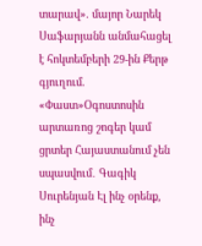տարավ». մայոր Նարեկ Սաֆարյանն անմահացել է հոկտեմբերի 29-ին Քերթ գյուղում. «Փաստ»Օգոստոսին արտառոց շոգեր կամ ցրտեր Հայաստանում չեն սպասվում․ Գագիկ Սուրենյան Էլ ինչ օրենք, ինչ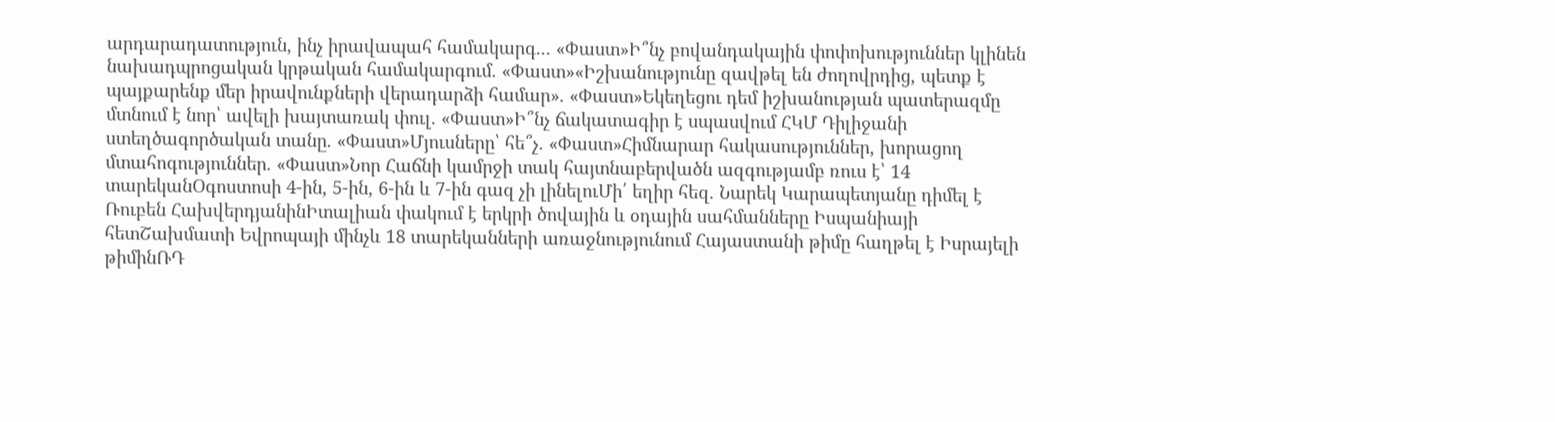արդարադատություն, ինչ իրավապահ համակարգ... «Փաստ»Ի՞նչ բովանդակային փոփոխություններ կլինեն նախադպրոցական կրթական համակարգում. «Փաստ»«Իշխանությունը զավթել են ժողովրդից, պետք է պայքարենք մեր իրավունքների վերադարձի համար». «Փաստ»Եկեղեցու դեմ իշխանության պատերազմը մտնում է նոր՝ ավելի խայտառակ փուլ. «Փաստ»Ի՞նչ ճակատագիր է սպասվում ՀԿՄ Դիլիջանի ստեղծագործական տանը. «Փաստ»Մյուսները՝ հե՞չ. «Փաստ»Հիմնարար հակասություններ, խորացող մտահոգություններ. «Փաստ»Նոր Հաճնի կամրջի տակ հայտնաբերվածն ազգությամբ ռուս է՝ 14 տարեկանՕգոստոսի 4-ին, 5-ին, 6-ին և 7-ին գազ չի լինելուՄի՛ եղիր հեզ. Նարեկ Կարապետյանը դիմել է Ռուբեն ՀախվերդյանինԻտալիան փակում է երկրի ծովային և օդային սահմանները Իսպանիայի հետՇախմատի Եվրոպայի մինչև 18 տարեկանների առաջնությունում Հայաստանի թիմը հաղթել է Իսրայելի թիմինՌԴ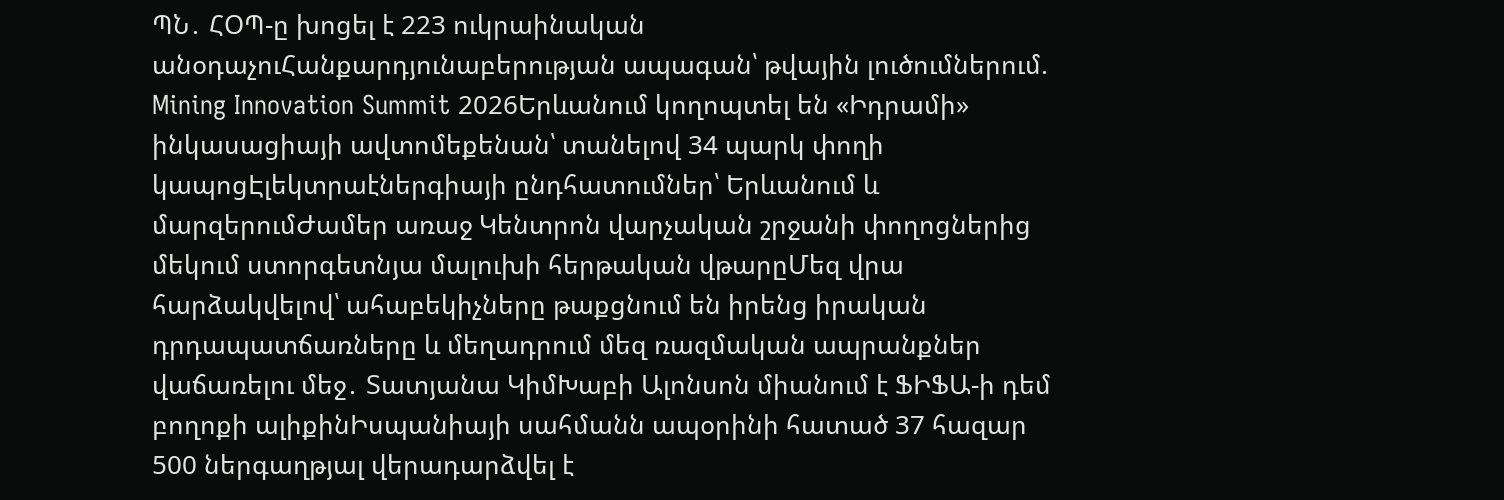ՊՆ․ ՀՕՊ-ը խոցել է 223 ուկրաինական անօդաչուՀանքարդյունաբերության ապագան՝ թվային լուծումներում. Mining Innovation Summit 2026Երևանում կողոպտել են «Իդրամի» ինկասացիայի ավտոմեքենան՝ տանելով 34 պարկ փողի կապոցԷլեկտրաէներգիայի ընդհատումներ՝ Երևանում և մարզերումԺամեր առաջ Կենտրոն վարչական շրջանի փողոցներից մեկում ստորգետնյա մալուխի հերթական վթարըՄեզ վրա հարձակվելով՝ ահաբեկիչները թաքցնում են իրենց իրական դրդապատճառները և մեղադրում մեզ ռազմական ապրանքներ վաճառելու մեջ․ Տատյանա ԿիմԽաբի Ալոնսոն միանում է ՖԻՖԱ-ի դեմ բողոքի ալիքինԻսպանիայի սահմանն ապօրինի հատած 37 հազար 500 ներգաղթյալ վերադարձվել է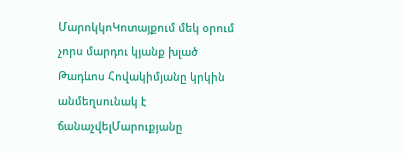ՄարոկկոԿոտայքում մեկ օրում չորս մարդու կյանք խլած Թադևոս Հովակիմյանը կրկին անմեղսունակ է ճանաչվելՄարուքյանը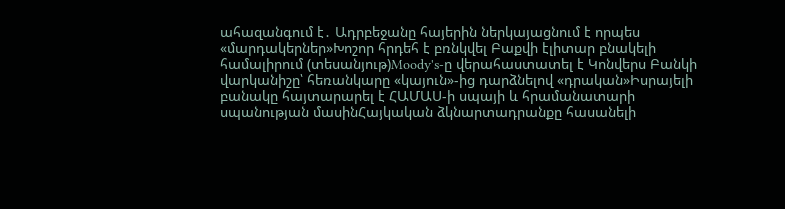ահազանգում է․ Ադրբեջանը հայերին ներկայացնում է որպես «մարդակերներ»Խոշոր հրդեհ է բռնկվել Բաքվի էլիտար բնակելի համալիրում (տեսանյութ)Moody's-ը վերահաստատել է Կոնվերս Բանկի վարկանիշը՝ հեռանկարը «կայուն»-ից դարձնելով «դրական»Իսրայելի բանակը հայտարարել է ՀԱՄԱՍ-ի սպայի և հրամանատարի սպանության մասինՀայկական ձկնարտադրանքը հասանելի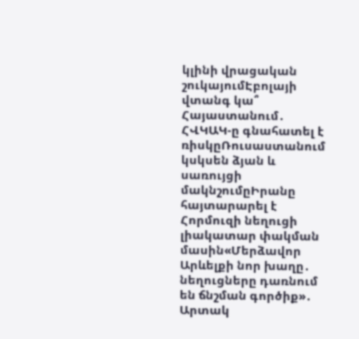կլինի վրացական շուկայումԷբոլայի վտանգ կա՞ Հայաստանում․ ՀՎԿԱԿ-ը գնահատել է ռիսկըՌուսաստանում կսկսեն ձյան և սառույցի մակնշումըԻրանը հայտարարել է Հորմուզի նեղուցի լիակատար փակման մասին«Մերձավոր Արևելքի նոր խաղը․ նեղուցները դառնում են ճնշման գործիք»․ Արտակ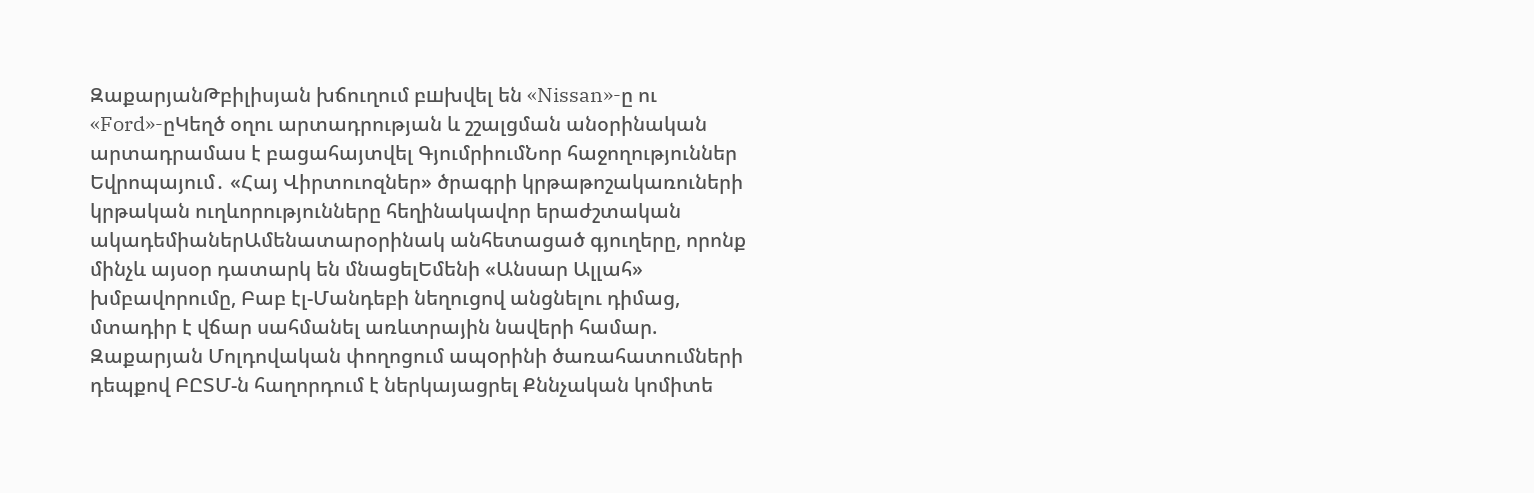ԶաքարյանԹբիլիսյան խճուղում բшխվել են «Nissan»-ը ու «Ford»-ըԿեղծ օղու արտադրության և շշալցման անօրինական արտադրամաս է բացահայտվել ԳյումրիումՆոր հաջողություններ Եվրոպայում․ «Հայ Վիրտուոզներ» ծրագրի կրթաթոշակառուների կրթական ուղևորությունները հեղինակավոր երաժշտական ակադեմիաներԱմենատարօրինակ անհետացած գյուղերը, որոնք մինչև այսօր դատարկ են մնացելԵմենի «Անսար Ալլահ» խմբավորումը, Բաբ էլ-Մանդեբի նեղուցով անցնելու դիմաց, մտադիր է վճար սահմանել առևտրային նավերի համար. Զաքարյան Մոլդովական փողոցում ապoրինի ծառահատումների դեպքով ԲԸՏՄ-ն հաղորդում է ներկայացրել Քննչական կոմիտե